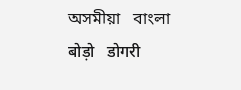অসমীয়া   বাংলা   बोड़ो   डोगरी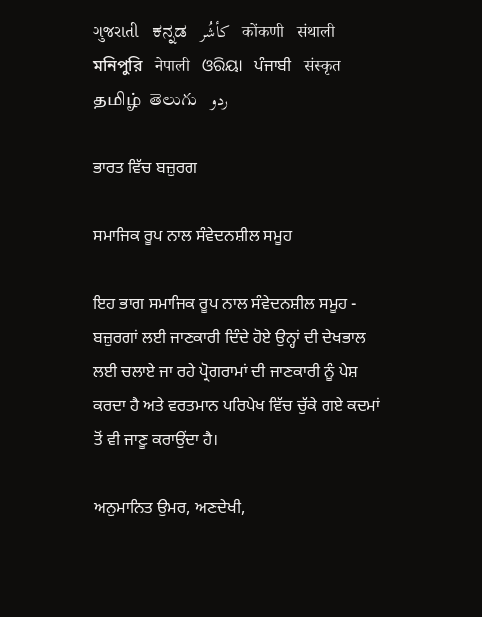ગુજરાતી   ಕನ್ನಡ   كأشُر   कोंकणी   संथाली   মনিপুরি   नेपाली   ଓରିୟା   ਪੰਜਾਬੀ   संस्कृत   தமிழ்  తెలుగు   ردو

ਭਾਰਤ ਵਿੱਚ ਬਜ਼ੁਰਗ

ਸਮਾਜਿਕ ਰੂਪ ਨਾਲ ਸੰਵੇਦਨਸ਼ੀਲ ਸਮੂਹ

ਇਹ ਭਾਗ ਸਮਾਜਿਕ ਰੂਪ ਨਾਲ ਸੰਵੇਦਨਸ਼ੀਲ ਸਮੂਹ - ਬਜ਼ੁਰਗਾਂ ਲਈ ਜਾਣਕਾਰੀ ਦਿੰਦੇ ਹੋਏ ਉਨ੍ਹਾਂ ਦੀ ਦੇਖਭਾਲ ਲਈ ਚਲਾਏ ਜਾ ਰਹੇ ਪ੍ਰੋਗਰਾਮਾਂ ਦੀ ਜਾਣਕਾਰੀ ਨੂੰ ਪੇਸ਼ ਕਰਦਾ ਹੈ ਅਤੇ ਵਰਤਮਾਨ ਪਰਿਪੇਖ ਵਿੱਚ ਚੁੱਕੇ ਗਏ ਕਦਮਾਂ ਤੋਂ ਵੀ ਜਾਣੂ ਕਰਾਉਂਦਾ ਹੈ।

ਅਨੁਮਾਨਿਤ ਉਮਰ, ਅਣਦੇਖੀ,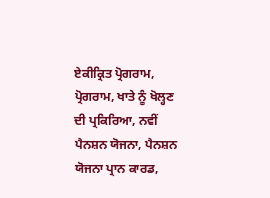ਏਕੀਕ੍ਰਿਤ ਪ੍ਰੋਗਰਾਮ, ਪ੍ਰੋਗਰਾਮ, ਖਾਤੇ ਨੂੰ ਖੋਲ੍ਹਣ ਦੀ ਪ੍ਰਕਿਰਿਆ, ਨਵੀਂ ਪੈਨਸ਼ਨ ਯੋਜਨਾ, ਪੈਨਸ਼ਨ ਯੋਜਨਾ ਪ੍ਰਾਨ ਕਾਰਡ,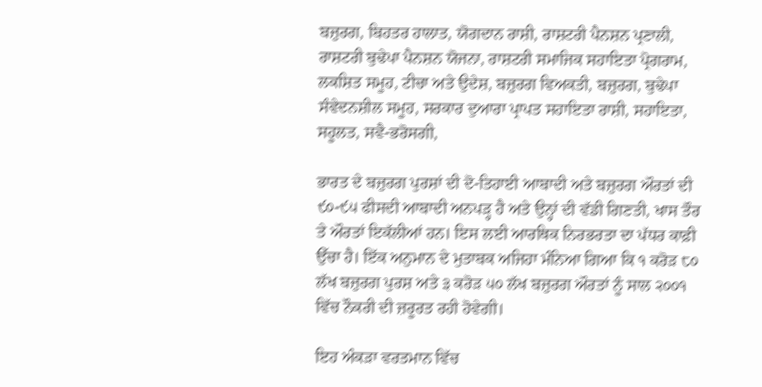ਬਜ਼ੁਰਗ, ਬਿਹਤਰ ਹਾਲਾਤ, ਯੋਗਦਾਨ ਰਾਸ਼ੀ, ਰਾਸ਼ਟਰੀ ਪੈਨਸ਼ਨ ਪ੍ਰਣਾਲੀ, ਰਾਸ਼ਟਰੀ ਬੁਢੇਪਾ ਪੈਨਸ਼ਨ ਯੋਜਨਾ, ਰਾਸ਼ਟਰੀ ਸਮਾਜਿਕ ਸਹਾਇਤਾ ਪ੍ਰੋਗਰਾਮ, ਲਕਸ਼ਿਤ ਸਮੂਹ, ਟੀਚਾ ਅਤੇ ਉਦੇਸ਼, ਬਜ਼ੁਰਗ ਵਿਅਕਤੀ, ਬਜ਼ੁਰਗ, ਬੁਢੇਪਾ ਸੰਵੇਦਨਸ਼ੀਲ ਸਮੂਹ, ਸਰਕਾਰ ਦੁਆਰਾ ਪ੍ਰਾਪਤ ਸਹਾਇਤਾ ਰਾਸ਼ੀ, ਸਹਾਇਤਾ, ਸਹੂਲਤ, ਸਵੈ-ਭਰੋਸਗੀ,

ਭਾਰਤ ਦੇ ਬਜ਼ੁਰਗ ਪੁਰਸ਼ਾਂ ਦੀ ਦੋ-ਤਿਹਾਈ ਆਬਾਦੀ ਅਤੇ ਬਜ਼ੁਰਗ ਔਰਤਾਂ ਦੀ ੯੦-੯੫ ਫੀਸਦੀ ਆਬਾਦੀ ਅਨਪੜ੍ਹ ਹੈ ਅਤੇ ਉਨ੍ਹਾਂ ਦੀ ਵੱਡੀ ਗਿਣਤੀ, ਖਾਸ ਤੌਰ ਤੇ ਔਰਤਾਂ ਇਕੱਲੀਆਂ ਹਨ। ਇਸ ਲਈ ਆਰਥਿਕ ਨਿਰਭਰਤਾ ਦਾ ਪੱਧਰ ਕਾਫ਼ੀ ਉੱਚਾ ਹੈ। ਇੱਕ ਅਨੁਮਾਨ ਦੇ ਮੁਤਾਬਕ ਅਜਿਹਾ ਮੰਨਿਆ ਗਿਆ ਕਿ ੧ ਕਰੋੜ ੮੦ ਲੱਖ ਬਜ਼ੁਰਗ ਪੁਰਸ਼ ਅਤੇ ੩ ਕਰੋੜ ੫੦ ਲੱਖ ਬਜ਼ੁਰਗ ਔਰਤਾਂ ਨੂੰ ਸਾਲ ੨੦੦੧ ਵਿੱਚ ਨੌਕਰੀ ਦੀ ਜ਼ਰੂਰਤ ਰਹੀ ਹੋਵੇਗੀ।

ਇਹ ਅੰਕੜਾ ਵਰਤਮਾਨ ਵਿੱਚ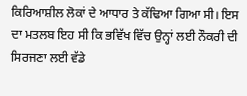ਕਿਰਿਆਸ਼ੀਲ ਲੋਕਾਂ ਦੇ ਆਧਾਰ ਤੇ ਕੱਢਿਆ ਗਿਆ ਸੀ। ਇਸ ਦਾ ਮਤਲਬ ਇਹ ਸੀ ਕਿ ਭਵਿੱਖ ਵਿੱਚ ਉਨ੍ਹਾਂ ਲਈ ਨੌਕਰੀ ਦੀ ਸਿਰਜਣਾ ਲਈ ਵੱਡੇ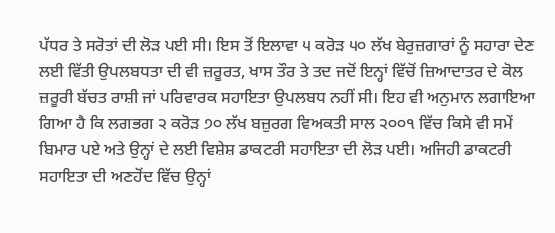ਪੱਧਰ ਤੇ ਸਰੋਤਾਂ ਦੀ ਲੋੜ ਪਈ ਸੀ। ਇਸ ਤੋਂ ਇਲਾਵਾ ੫ ਕਰੋੜ ੫੦ ਲੱਖ ਬੇਰੁਜ਼ਗਾਰਾਂ ਨੂੰ ਸਹਾਰਾ ਦੇਣ ਲਈ ਵਿੱਤੀ ਉਪਲਬਧਤਾ ਦੀ ਵੀ ਜ਼ਰੂਰਤ, ਖਾਸ ਤੌਰ ਤੇ ਤਦ ਜਦੋਂ ਇਨ੍ਹਾਂ ਵਿੱਚੋਂ ਜ਼ਿਆਦਾਤਰ ਦੇ ਕੋਲ ਜ਼ਰੂਰੀ ਬੱਚਤ ਰਾਸ਼ੀ ਜਾਂ ਪਰਿਵਾਰਕ ਸਹਾਇਤਾ ਉਪਲਬਧ ਨਹੀਂ ਸੀ। ਇਹ ਵੀ ਅਨੁਮਾਨ ਲਗਾਇਆ ਗਿਆ ਹੈ ਕਿ ਲਗਭਗ ੨ ਕਰੋੜ ੭੦ ਲੱਖ ਬਜ਼ੁਰਗ ਵਿਅਕਤੀ ਸਾਲ ੨੦੦੧ ਵਿੱਚ ਕਿਸੇ ਵੀ ਸਮੇਂ ਬਿਮਾਰ ਪਏ ਅਤੇ ਉਨ੍ਹਾਂ ਦੇ ਲਈ ਵਿਸ਼ੇਸ਼ ਡਾਕਟਰੀ ਸਹਾਇਤਾ ਦੀ ਲੋੜ ਪਈ। ਅਜਿਹੀ ਡਾਕਟਰੀ ਸਹਾਇਤਾ ਦੀ ਅਣਹੋਂਦ ਵਿੱਚ ਉਨ੍ਹਾਂ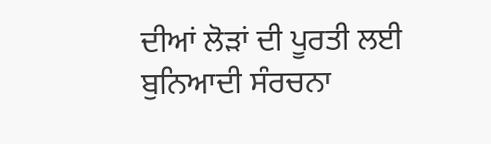ਦੀਆਂ ਲੋੜਾਂ ਦੀ ਪੂਰਤੀ ਲਈ ਬੁਨਿਆਦੀ ਸੰਰਚਨਾ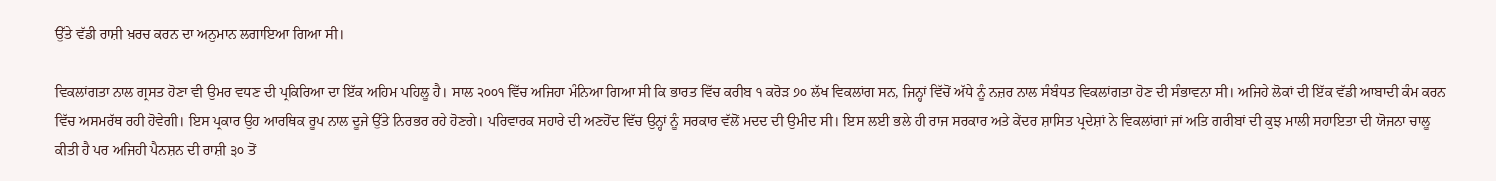ਉੱਤੇ ਵੱਡੀ ਰਾਸ਼ੀ ਖ਼ਰਚ ਕਰਨ ਦਾ ਅਨੁਮਾਨ ਲਗਾਇਆ ਗਿਆ ਸੀ।

ਵਿਕਲਾਂਗਤਾ ਨਾਲ ਗ੍ਰਸਤ ਹੋਣਾ ਵੀ ਉਮਰ ਵਧਣ ਦੀ ਪ੍ਰਕਿਰਿਆ ਦਾ ਇੱਕ ਅਹਿਮ ਪਹਿਲੂ ਹੈ। ਸਾਲ ੨੦੦੧ ਵਿੱਚ ਅਜਿਹਾ ਮੰਨਿਆ ਗਿਆ ਸੀ ਕਿ ਭਾਰਤ ਵਿੱਚ ਕਰੀਬ ੧ ਕਰੋੜ ੭੦ ਲੱਖ ਵਿਕਲਾਂਗ ਸਨ, ਜਿਨ੍ਹਾਂ ਵਿੱਚੋਂ ਅੱਧੇ ਨੂੰ ਨਜ਼ਰ ਨਾਲ ਸੰਬੰਧਤ ਵਿਕਲਾਂਗਤਾ ਹੋਣ ਦੀ ਸੰਭਾਵਨਾ ਸੀ। ਅਜਿਹੇ ਲੋਕਾਂ ਦੀ ਇੱਕ ਵੱਡੀ ਆਬਾਦੀ ਕੰਮ ਕਰਨ ਵਿੱਚ ਅਸਮਰੱਥ ਰਹੀ ਹੋਵੇਗੀ। ਇਸ ਪ੍ਰਕਾਰ ਉਹ ਆਰਥਿਕ ਰੂਪ ਨਾਲ ਦੂਜੇ ਉੱਤੇ ਨਿਰਭਰ ਰਹੇ ਹੋਣਗੇ। ਪਰਿਵਾਰਕ ਸਹਾਰੇ ਦੀ ਅਣਹੋਂਦ ਵਿੱਚ ਉਨ੍ਹਾਂ ਨੂੰ ਸਰਕਾਰ ਵੱਲੋਂ ਮਦਦ ਦੀ ਉਮੀਦ ਸੀ। ਇਸ ਲਈ ਭਲੇ ਹੀ ਰਾਜ ਸਰਕਾਰ ਅਤੇ ਕੇਂਦਰ ਸ਼ਾਸਿਤ ਪ੍ਰਦੇਸ਼ਾਂ ਨੇ ਵਿਕਲਾਂਗਾਂ ਜਾਂ ਅਤਿ ਗਰੀਬਾਂ ਦੀ ਕੁਝ ਮਾਲੀ ਸਹਾਇਤਾ ਦੀ ਯੋਜਨਾ ਚਾਲੂ ਕੀਤੀ ਹੈ ਪਰ ਅਜਿਹੀ ਪੈਨਸ਼ਨ ਦੀ ਰਾਸ਼ੀ ੩੦ ਤੋਂ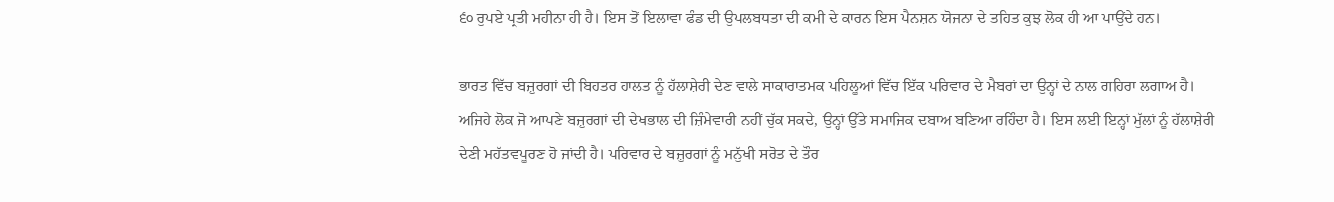੬੦ ਰੁਪਏ ਪ੍ਰਤੀ ਮਹੀਨਾ ਹੀ ਹੈ। ਇਸ ਤੋਂ ਇਲਾਵਾ ਫੰਡ ਦੀ ਉਪਲਬਧਤਾ ਦੀ ਕਮੀ ਦੇ ਕਾਰਨ ਇਸ ਪੈਨਸ਼ਨ ਯੋਜਨਾ ਦੇ ਤਹਿਤ ਕੁਝ ਲੋਕ ਹੀ ਆ ਪਾਉਂਦੇ ਹਨ।

ਭਾਰਤ ਵਿੱਚ ਬਜ਼ੁਰਗਾਂ ਦੀ ਬਿਹਤਰ ਹਾਲਤ ਨੂੰ ਹੱਲਾਸ਼ੇਰੀ ਦੇਣ ਵਾਲੇ ਸਾਕਾਰਾਤਮਕ ਪਹਿਲੂਆਂ ਵਿੱਚ ਇੱਕ ਪਰਿਵਾਰ ਦੇ ਮੈਬਰਾਂ ਦਾ ਉਨ੍ਹਾਂ ਦੇ ਨਾਲ ਗਹਿਰਾ ਲਗਾਅ ਹੈ। ਅਜਿਹੇ ਲੋਕ ਜੋ ਆਪਣੇ ਬਜ਼ੁਰਗਾਂ ਦੀ ਦੇਖਭਾਲ ਦੀ ਜ਼ਿੰਮੇਵਾਰੀ ਨਹੀਂ ਚੁੱਕ ਸਕਦੇ, ਉਨ੍ਹਾਂ ਉੱਤੇ ਸਮਾਜਿਕ ਦਬਾਅ ਬਣਿਆ ਰਹਿੰਦਾ ਹੈ। ਇਸ ਲਈ ਇਨ੍ਹਾਂ ਮੁੱਲਾਂ ਨੂੰ ਹੱਲਾਸ਼ੇਰੀ ਦੇਣੀ ਮਹੱਤਵਪੂਰਣ ਹੋ ਜਾਂਦੀ ਹੈ। ਪਰਿਵਾਰ ਦੇ ਬਜ਼ੁਰਗਾਂ ਨੂੰ ਮਨੁੱਖੀ ਸਰੋਤ ਦੇ ਤੌਰ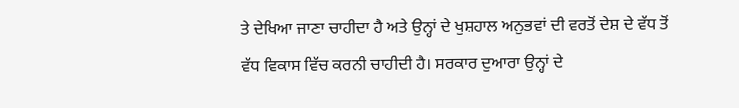ਤੇ ਦੇਖਿਆ ਜਾਣਾ ਚਾਹੀਦਾ ਹੈ ਅਤੇ ਉਨ੍ਹਾਂ ਦੇ ਖੁਸ਼ਹਾਲ ਅਨੁਭਵਾਂ ਦੀ ਵਰਤੋਂ ਦੇਸ਼ ਦੇ ਵੱਧ ਤੋਂ ਵੱਧ ਵਿਕਾਸ ਵਿੱਚ ਕਰਨੀ ਚਾਹੀਦੀ ਹੈ। ਸਰਕਾਰ ਦੁਆਰਾ ਉਨ੍ਹਾਂ ਦੇ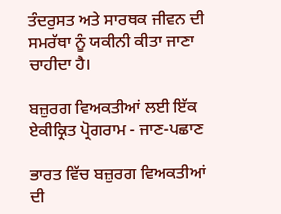ਤੰਦਰੁਸਤ ਅਤੇ ਸਾਰਥਕ ਜੀਵਨ ਦੀ ਸਮਰੱਥਾ ਨੂੰ ਯਕੀਨੀ ਕੀਤਾ ਜਾਣਾ ਚਾਹੀਦਾ ਹੈ।

ਬਜ਼ੁਰਗ ਵਿਅਕਤੀਆਂ ਲਈ ਇੱਕ ਏਕੀਕ੍ਰਿਤ ਪ੍ਰੋਗਰਾਮ - ਜਾਣ-ਪਛਾਣ

ਭਾਰਤ ਵਿੱਚ ਬਜ਼ੁਰਗ ਵਿਅਕਤੀਆਂ ਦੀ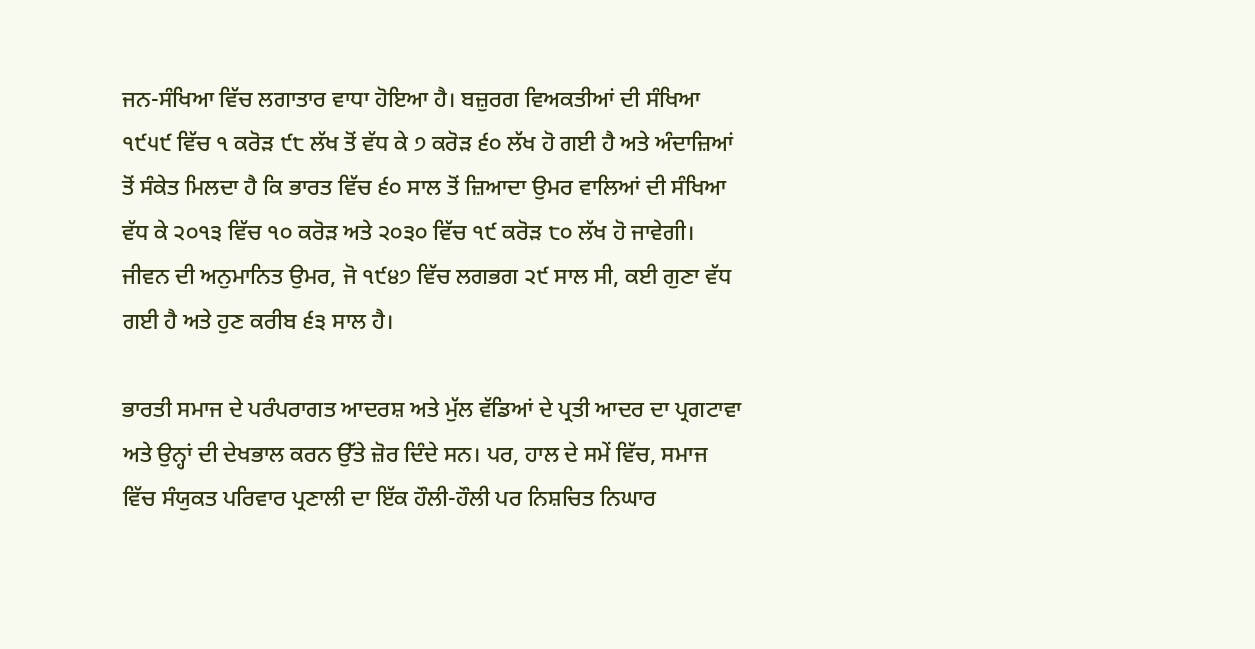ਜਨ-ਸੰਖਿਆ ਵਿੱਚ ਲਗਾਤਾਰ ਵਾਧਾ ਹੋਇਆ ਹੈ। ਬਜ਼ੁਰਗ ਵਿਅਕਤੀਆਂ ਦੀ ਸੰਖਿਆ ੧੯੫੯ ਵਿੱਚ ੧ ਕਰੋੜ ੯੮ ਲੱਖ ਤੋਂ ਵੱਧ ਕੇ ੭ ਕਰੋੜ ੬੦ ਲੱਖ ਹੋ ਗਈ ਹੈ ਅਤੇ ਅੰਦਾਜ਼ਿਆਂ ਤੋਂ ਸੰਕੇਤ ਮਿਲਦਾ ਹੈ ਕਿ ਭਾਰਤ ਵਿੱਚ ੬੦ ਸਾਲ ਤੋਂ ਜ਼ਿਆਦਾ ਉਮਰ ਵਾਲਿਆਂ ਦੀ ਸੰਖਿਆ ਵੱਧ ਕੇ ੨੦੧੩ ਵਿੱਚ ੧੦ ਕਰੋੜ ਅਤੇ ੨੦੩੦ ਵਿੱਚ ੧੯ ਕਰੋੜ ੮੦ ਲੱਖ ਹੋ ਜਾਵੇਗੀ। ਜੀਵਨ ਦੀ ਅਨੁਮਾਨਿਤ ਉਮਰ, ਜੋ ੧੯੪੭ ਵਿੱਚ ਲਗਭਗ ੨੯ ਸਾਲ ਸੀ, ਕਈ ਗੁਣਾ ਵੱਧ ਗਈ ਹੈ ਅਤੇ ਹੁਣ ਕਰੀਬ ੬੩ ਸਾਲ ਹੈ।

ਭਾਰਤੀ ਸਮਾਜ ਦੇ ਪਰੰਪਰਾਗਤ ਆਦਰਸ਼ ਅਤੇ ਮੁੱਲ ਵੱਡਿਆਂ ਦੇ ਪ੍ਰਤੀ ਆਦਰ ਦਾ ਪ੍ਰਗਟਾਵਾ ਅਤੇ ਉਨ੍ਹਾਂ ਦੀ ਦੇਖਭਾਲ ਕਰਨ ਉੱਤੇ ਜ਼ੋਰ ਦਿੰਦੇ ਸਨ। ਪਰ, ਹਾਲ ਦੇ ਸਮੇਂ ਵਿੱਚ, ਸਮਾਜ ਵਿੱਚ ਸੰਯੁਕਤ ਪਰਿਵਾਰ ਪ੍ਰਣਾਲੀ ਦਾ ਇੱਕ ਹੌਲੀ-ਹੌਲੀ ਪਰ ਨਿਸ਼ਚਿਤ ਨਿਘਾਰ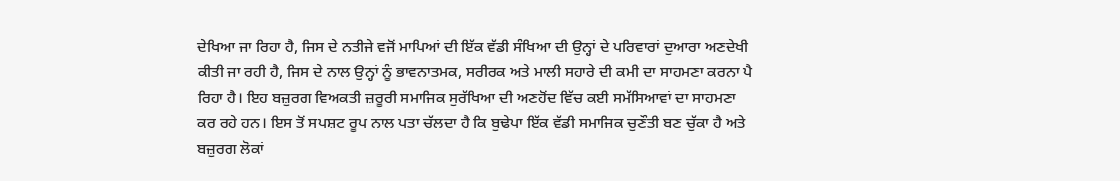ਦੇਖਿਆ ਜਾ ਰਿਹਾ ਹੈ, ਜਿਸ ਦੇ ਨਤੀਜੇ ਵਜੋਂ ਮਾਪਿਆਂ ਦੀ ਇੱਕ ਵੱਡੀ ਸੰਖਿਆ ਦੀ ਉਨ੍ਹਾਂ ਦੇ ਪਰਿਵਾਰਾਂ ਦੁਆਰਾ ਅਣਦੇਖੀ ਕੀਤੀ ਜਾ ਰਹੀ ਹੈ, ਜਿਸ ਦੇ ਨਾਲ ਉਨ੍ਹਾਂ ਨੂੰ ਭਾਵਨਾਤਮਕ, ਸਰੀਰਕ ਅਤੇ ਮਾਲੀ ਸਹਾਰੇ ਦੀ ਕਮੀ ਦਾ ਸਾਹਮਣਾ ਕਰਨਾ ਪੈ ਰਿਹਾ ਹੈ। ਇਹ ਬਜ਼ੁਰਗ ਵਿਅਕਤੀ ਜ਼ਰੂਰੀ ਸਮਾਜਿਕ ਸੁਰੱਖਿਆ ਦੀ ਅਣਹੋਂਦ ਵਿੱਚ ਕਈ ਸਮੱਸਿਆਵਾਂ ਦਾ ਸਾਹਮਣਾ ਕਰ ਰਹੇ ਹਨ। ਇਸ ਤੋਂ ਸਪਸ਼ਟ ਰੂਪ ਨਾਲ ਪਤਾ ਚੱਲਦਾ ਹੈ ਕਿ ਬੁਢੇਪਾ ਇੱਕ ਵੱਡੀ ਸਮਾਜਿਕ ਚੁਣੌਤੀ ਬਣ ਚੁੱਕਾ ਹੈ ਅਤੇ ਬਜ਼ੁਰਗ ਲੋਕਾਂ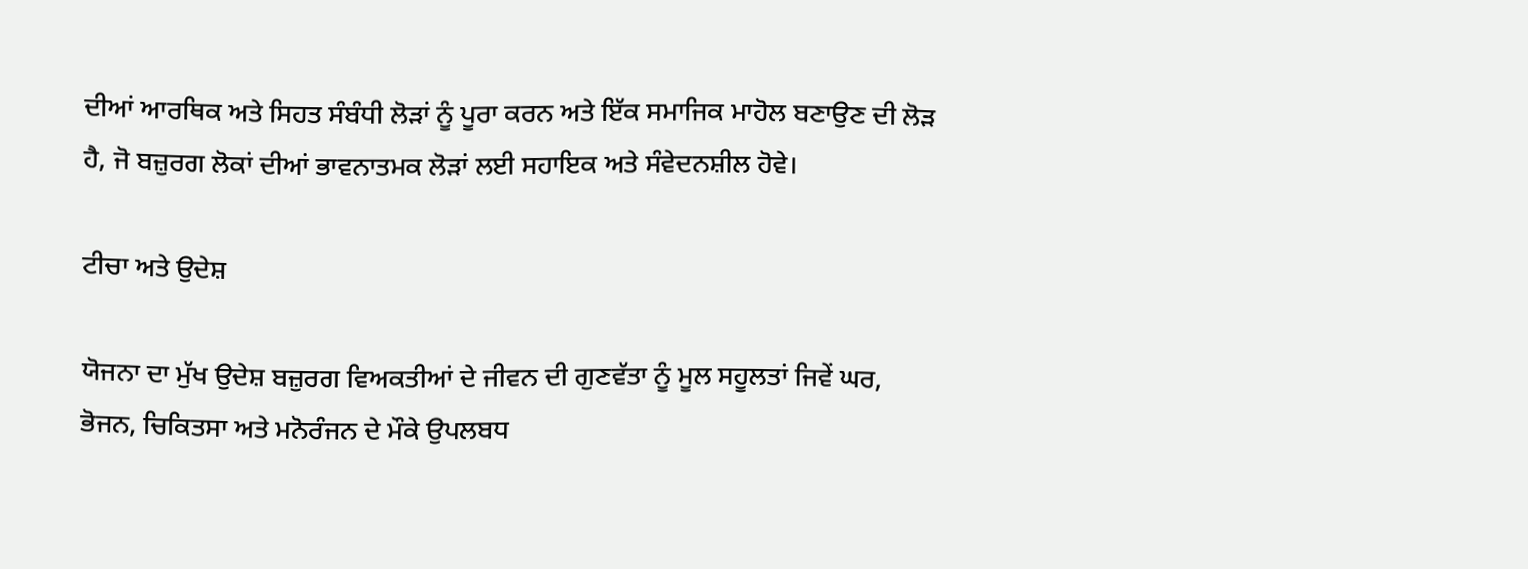ਦੀਆਂ ਆਰਥਿਕ ਅਤੇ ਸਿਹਤ ਸੰਬੰਧੀ ਲੋੜਾਂ ਨੂੰ ਪੂਰਾ ਕਰਨ ਅਤੇ ਇੱਕ ਸਮਾਜਿਕ ਮਾਹੋਲ ਬਣਾਉਣ ਦੀ ਲੋੜ ਹੈ, ਜੋ ਬਜ਼ੁਰਗ ਲੋਕਾਂ ਦੀਆਂ ਭਾਵਨਾਤਮਕ ਲੋੜਾਂ ਲਈ ਸਹਾਇਕ ਅਤੇ ਸੰਵੇਦਨਸ਼ੀਲ ਹੋਵੇ।

ਟੀਚਾ ਅਤੇ ਉਦੇਸ਼

ਯੋਜਨਾ ਦਾ ਮੁੱਖ ਉਦੇਸ਼ ਬਜ਼ੁਰਗ ਵਿਅਕਤੀਆਂ ਦੇ ਜੀਵਨ ਦੀ ਗੁਣਵੱਤਾ ਨੂੰ ਮੂਲ ਸਹੂਲਤਾਂ ਜਿਵੇਂ ਘਰ, ਭੋਜਨ, ਚਿਕਿਤਸਾ ਅਤੇ ਮਨੋਰੰਜਨ ਦੇ ਮੌਕੇ ਉਪਲਬਧ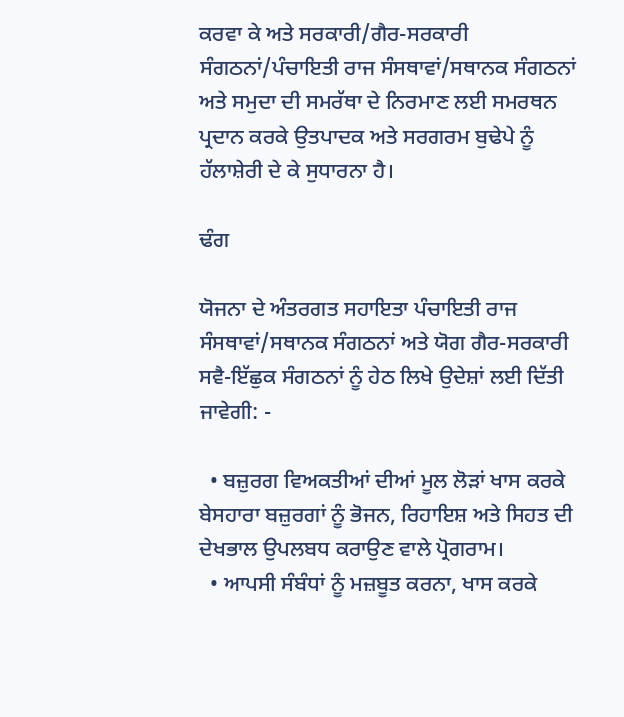ਕਰਵਾ ਕੇ ਅਤੇ ਸਰਕਾਰੀ/ਗੈਰ-ਸਰਕਾਰੀ ਸੰਗਠਨਾਂ/ਪੰਚਾਇਤੀ ਰਾਜ ਸੰਸਥਾਵਾਂ/ਸਥਾਨਕ ਸੰਗਠਨਾਂ ਅਤੇ ਸਮੁਦਾ ਦੀ ਸਮਰੱਥਾ ਦੇ ਨਿਰਮਾਣ ਲਈ ਸਮਰਥਨ ਪ੍ਰਦਾਨ ਕਰਕੇ ਉਤਪਾਦਕ ਅਤੇ ਸਰਗਰਮ ਬੁਢੇਪੇ ਨੂੰ ਹੱਲਾਸ਼ੇਰੀ ਦੇ ਕੇ ਸੁਧਾਰਨਾ ਹੈ।

ਢੰਗ

ਯੋਜਨਾ ਦੇ ਅੰਤਰਗਤ ਸਹਾਇਤਾ ਪੰਚਾਇਤੀ ਰਾਜ ਸੰਸਥਾਵਾਂ/ਸਥਾਨਕ ਸੰਗਠਨਾਂ ਅਤੇ ਯੋਗ ਗੈਰ-ਸਰਕਾਰੀ ਸਵੈ-ਇੱਛੁਕ ਸੰਗਠਨਾਂ ਨੂੰ ਹੇਠ ਲਿਖੇ ਉਦੇਸ਼ਾਂ ਲਈ ਦਿੱਤੀ ਜਾਵੇਗੀ: -

  • ਬਜ਼ੁਰਗ ਵਿਅਕਤੀਆਂ ਦੀਆਂ ਮੂਲ ਲੋੜਾਂ ਖਾਸ ਕਰਕੇ ਬੇਸਹਾਰਾ ਬਜ਼ੁਰਗਾਂ ਨੂੰ ਭੋਜਨ, ਰਿਹਾਇਸ਼ ਅਤੇ ਸਿਹਤ ਦੀ ਦੇਖਭਾਲ ਉਪਲਬਧ ਕਰਾਉਣ ਵਾਲੇ ਪ੍ਰੋਗਰਾਮ।
  • ਆਪਸੀ ਸੰਬੰਧਾਂ ਨੂੰ ਮਜ਼ਬੂਤ ਕਰਨਾ, ਖਾਸ ਕਰਕੇ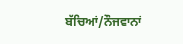ਬੱਚਿਆਂ/ਨੌਜਵਾਨਾਂ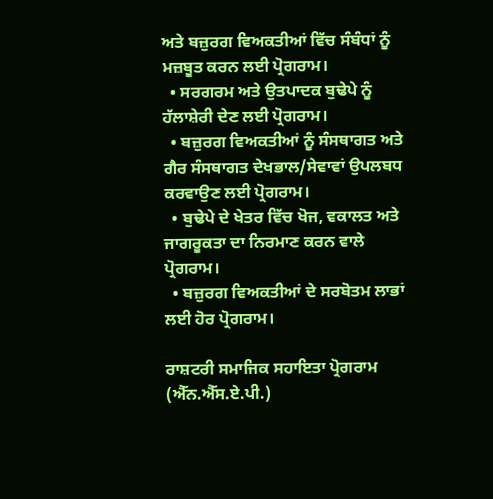ਅਤੇ ਬਜ਼ੁਰਗ ਵਿਅਕਤੀਆਂ ਵਿੱਚ ਸੰਬੰਧਾਂ ਨੂੰ ਮਜ਼ਬੂਤ ਕਰਨ ਲਈ ਪ੍ਰੋਗਰਾਮ।
  • ਸਰਗਰਮ ਅਤੇ ਉਤਪਾਦਕ ਬੁਢੇਪੇ ਨੂੰ ਹੱਲਾਸ਼ੇਰੀ ਦੇਣ ਲਈ ਪ੍ਰੋਗਰਾਮ।
  • ਬਜ਼ੁਰਗ ਵਿਅਕਤੀਆਂ ਨੂੰ ਸੰਸਥਾਗਤ ਅਤੇ ਗੈਰ ਸੰਸਥਾਗਤ ਦੇਖਭਾਲ/ਸੇਵਾਵਾਂ ਉਪਲਬਧ ਕਰਵਾਉਣ ਲਈ ਪ੍ਰੋਗਰਾਮ।
  • ਬੁਢੇਪੇ ਦੇ ਖੇਤਰ ਵਿੱਚ ਖੋਜ, ਵਕਾਲਤ ਅਤੇ ਜਾਗਰੂਕਤਾ ਦਾ ਨਿਰਮਾਣ ਕਰਨ ਵਾਲੇ ਪ੍ਰੋਗਰਾਮ।
  • ਬਜ਼ੁਰਗ ਵਿਅਕਤੀਆਂ ਦੇ ਸਰਬੋਤਮ ਲਾਭਾਂ ਲਈ ਹੋਰ ਪ੍ਰੋਗਰਾਮ।

ਰਾਸ਼ਟਰੀ ਸਮਾਜਿਕ ਸਹਾਇਤਾ ਪ੍ਰੋਗਰਾਮ (ਐੱਨ.ਐੱਸ.ਏ.ਪੀ.)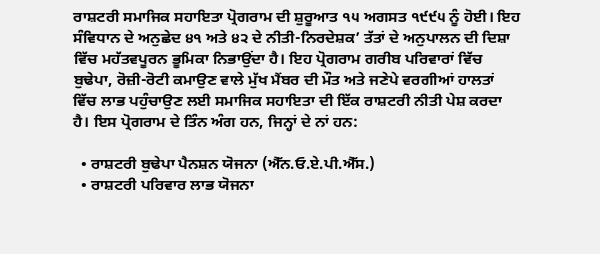ਰਾਸ਼ਟਰੀ ਸਮਾਜਿਕ ਸਹਾਇਤਾ ਪ੍ਰੋਗਰਾਮ ਦੀ ਸ਼ੁਰੂਆਤ ੧੫ ਅਗਸਤ ੧੯੯੫ ਨੂੰ ਹੋਈ। ਇਹ ਸੰਵਿਧਾਨ ਦੇ ਅਨੁਛੇਦ ੪੧ ਅਤੇ ੪੨ ਦੇ ਨੀਤੀ-ਨਿਰਦੇਸ਼ਕ’ ਤੱਤਾਂ ਦੇ ਅਨੁਪਾਲਨ ਦੀ ਦਿਸ਼ਾ ਵਿੱਚ ਮਹੱਤਵਪੂਰਨ ਭੂਮਿਕਾ ਨਿਭਾਉਂਦਾ ਹੈ। ਇਹ ਪ੍ਰੋਗਰਾਮ ਗਰੀਬ ਪਰਿਵਾਰਾਂ ਵਿੱਚ ਬੁਢੇਪਾ, ਰੋਜ਼ੀ-ਰੋਟੀ ਕਮਾਉਣ ਵਾਲੇ ਮੁੱਖ ਮੈਂਬਰ ਦੀ ਮੌਤ ਅਤੇ ਜਣੇਪੇ ਵਰਗੀਆਂ ਹਾਲਤਾਂ ਵਿੱਚ ਲਾਭ ਪਹੁੰਚਾਉਣ ਲਈ ਸਮਾਜਿਕ ਸਹਾਇਤਾ ਦੀ ਇੱਕ ਰਾਸ਼ਟਰੀ ਨੀਤੀ ਪੇਸ਼ ਕਰਦਾ ਹੈ। ਇਸ ਪ੍ਰੋਗਰਾਮ ਦੇ ਤਿੰਨ ਅੰਗ ਹਨ, ਜਿਨ੍ਹਾਂ ਦੇ ਨਾਂ ਹਨ:

  • ਰਾਸ਼ਟਰੀ ਬੁਢੇਪਾ ਪੈਨਸ਼ਨ ਯੋਜਨਾ (ਐੱਨ.ਓ.ਏ.ਪੀ.ਐੱਸ.)
  • ਰਾਸ਼ਟਰੀ ਪਰਿਵਾਰ ਲਾਭ ਯੋਜਨਾ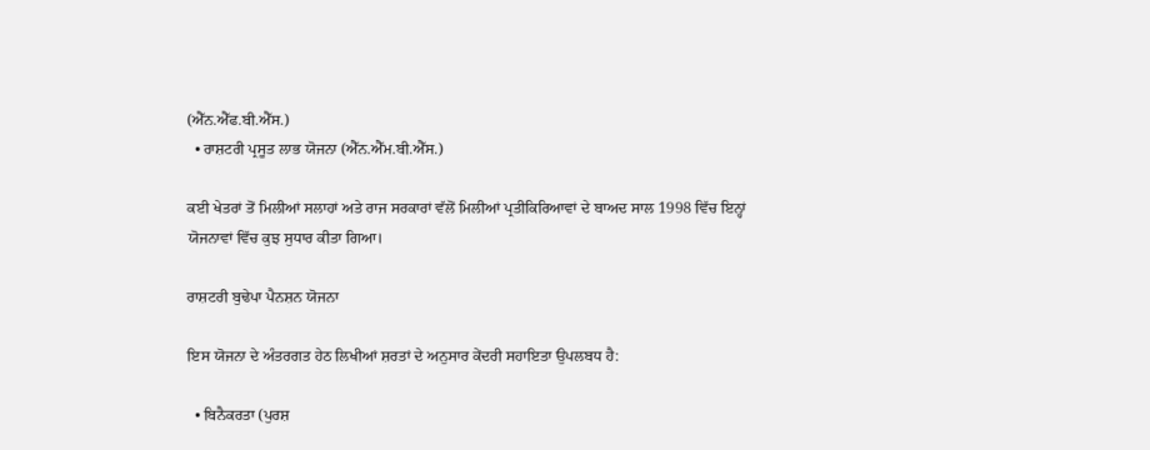(ਐੱਨ.ਐੱਫ.ਬੀ.ਐੱਸ.)
  • ਰਾਸ਼ਟਰੀ ਪ੍ਰਸੂਤ ਲਾਭ ਯੋਜਨਾ (ਐੱਨ.ਐੱਮ.ਬੀ.ਐੱਸ.)

ਕਈ ਖੇਤਰਾਂ ਤੋਂ ਮਿਲੀਆਂ ਸਲਾਹਾਂ ਅਤੇ ਰਾਜ ਸਰਕਾਰਾਂ ਵੱਲੋਂ ਮਿਲੀਆਂ ਪ੍ਰਤੀਕਿਰਿਆਵਾਂ ਦੇ ਬਾਅਦ ਸਾਲ 1998 ਵਿੱਚ ਇਨ੍ਹਾਂ ਯੋਜਨਾਵਾਂ ਵਿੱਚ ਕੁਝ ਸੁਧਾਰ ਕੀਤਾ ਗਿਆ।

ਰਾਸ਼ਟਰੀ ਬੁਢੇਪਾ ਪੈਨਸ਼ਨ ਯੋਜਨਾ

ਇਸ ਯੋਜਨਾ ਦੇ ਅੰਤਰਗਤ ਹੇਠ ਲਿਖੀਆਂ ਸ਼ਰਤਾਂ ਦੇ ਅਨੁਸਾਰ ਕੇਂਦਰੀ ਸਹਾਇਤਾ ਉਪਲਬਧ ਹੈ:

  • ਬਿਨੈਕਰਤਾ (ਪੁਰਸ਼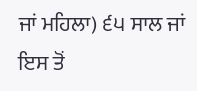ਜਾਂ ਮਹਿਲਾ) ੬੫ ਸਾਲ ਜਾਂ ਇਸ ਤੋਂ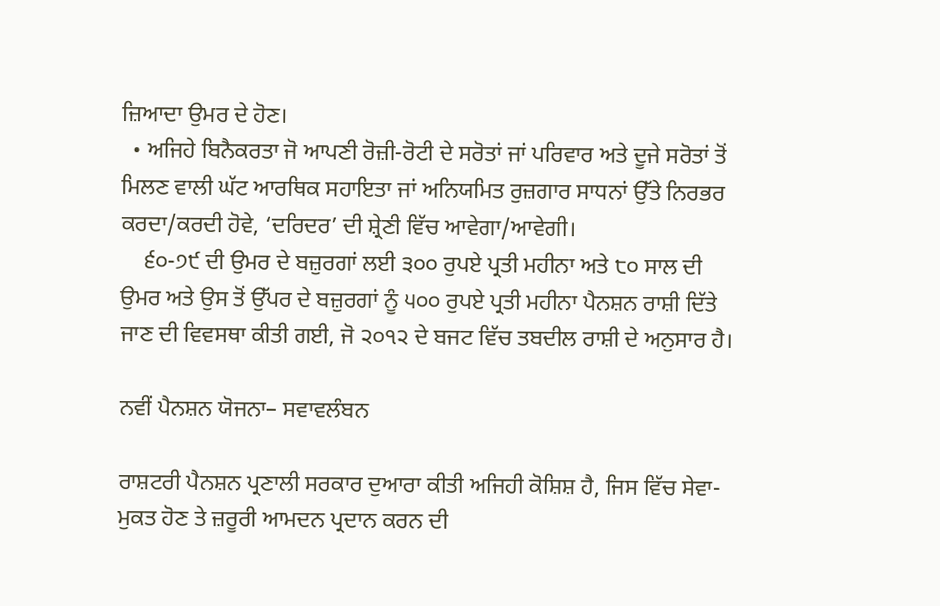ਜ਼ਿਆਦਾ ਉਮਰ ਦੇ ਹੋਣ।
  • ਅਜਿਹੇ ਬਿਨੈਕਰਤਾ ਜੋ ਆਪਣੀ ਰੋਜ਼ੀ-ਰੋਟੀ ਦੇ ਸਰੋਤਾਂ ਜਾਂ ਪਰਿਵਾਰ ਅਤੇ ਦੂਜੇ ਸਰੋਤਾਂ ਤੋਂ ਮਿਲਣ ਵਾਲੀ ਘੱਟ ਆਰਥਿਕ ਸਹਾਇਤਾ ਜਾਂ ਅਨਿਯਮਿਤ ਰੁਜ਼ਗਾਰ ਸਾਧਨਾਂ ਉੱਤੇ ਨਿਰਭਰ ਕਰਦਾ/ਕਰਦੀ ਹੋਵੇ, ‘ਦਰਿਦਰ’ ਦੀ ਸ਼੍ਰੇਣੀ ਵਿੱਚ ਆਵੇਗਾ/ਆਵੇਗੀ।
    ੬੦-੭੯ ਦੀ ਉਮਰ ਦੇ ਬਜ਼ੁਰਗਾਂ ਲਈ ੩੦੦ ਰੁਪਏ ਪ੍ਰਤੀ ਮਹੀਨਾ ਅਤੇ ੮੦ ਸਾਲ ਦੀ ਉਮਰ ਅਤੇ ਉਸ ਤੋਂ ਉੱਪਰ ਦੇ ਬਜ਼ੁਰਗਾਂ ਨੂੰ ੫੦੦ ਰੁਪਏ ਪ੍ਰਤੀ ਮਹੀਨਾ ਪੈਨਸ਼ਨ ਰਾਸ਼ੀ ਦਿੱਤੇ ਜਾਣ ਦੀ ਵਿਵਸਥਾ ਕੀਤੀ ਗਈ, ਜੋ ੨੦੧੨ ਦੇ ਬਜਟ ਵਿੱਚ ਤਬਦੀਲ ਰਾਸ਼ੀ ਦੇ ਅਨੁਸਾਰ ਹੈ।

ਨਵੀਂ ਪੈਨਸ਼ਨ ਯੋਜਨਾ– ਸਵਾਵਲੰਬਨ

ਰਾਸ਼ਟਰੀ ਪੈਨਸ਼ਨ ਪ੍ਰਣਾਲੀ ਸਰਕਾਰ ਦੁਆਰਾ ਕੀਤੀ ਅਜਿਹੀ ਕੋਸ਼ਿਸ਼ ਹੈ, ਜਿਸ ਵਿੱਚ ਸੇਵਾ-ਮੁਕਤ ਹੋਣ ਤੇ ਜ਼ਰੂਰੀ ਆਮਦਨ ਪ੍ਰਦਾਨ ਕਰਨ ਦੀ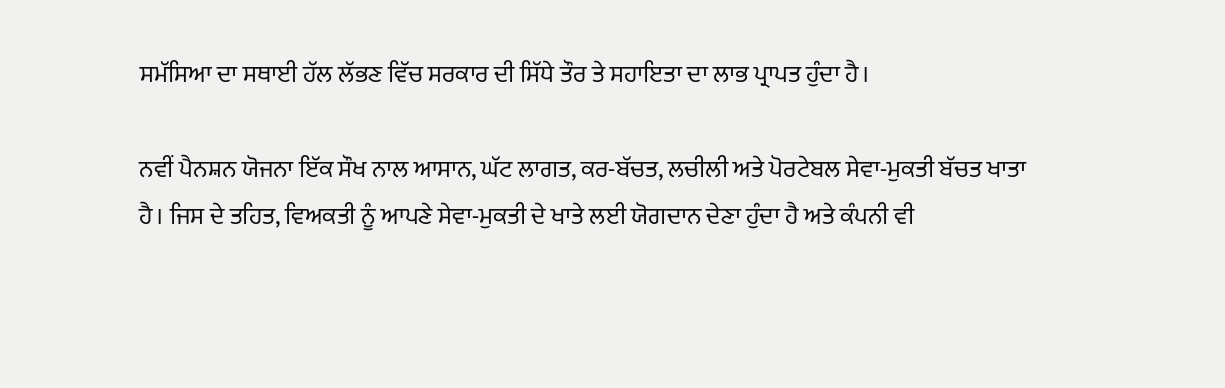ਸਮੱਸਿਆ ਦਾ ਸਥਾਈ ਹੱਲ ਲੱਭਣ ਵਿੱਚ ਸਰਕਾਰ ਦੀ ਸਿੱਧੇ ਤੌਰ ਤੇ ਸਹਾਇਤਾ ਦਾ ਲਾਭ ਪ੍ਰਾਪਤ ਹੁੰਦਾ ਹੈ।

ਨਵੀਂ ਪੈਨਸ਼ਨ ਯੋਜਨਾ ਇੱਕ ਸੌਖ ਨਾਲ ਆਸਾਨ, ਘੱਟ ਲਾਗਤ, ਕਰ-ਬੱਚਤ, ਲਚੀਲੀ ਅਤੇ ਪੋਰਟੇਬਲ ਸੇਵਾ-ਮੁਕਤੀ ਬੱਚਤ ਖਾਤਾ ਹੈ। ਜਿਸ ਦੇ ਤਹਿਤ, ਵਿਅਕਤੀ ਨੂੰ ਆਪਣੇ ਸੇਵਾ-ਮੁਕਤੀ ਦੇ ਖਾਤੇ ਲਈ ਯੋਗਦਾਨ ਦੇਣਾ ਹੁੰਦਾ ਹੈ ਅਤੇ ਕੰਪਨੀ ਵੀ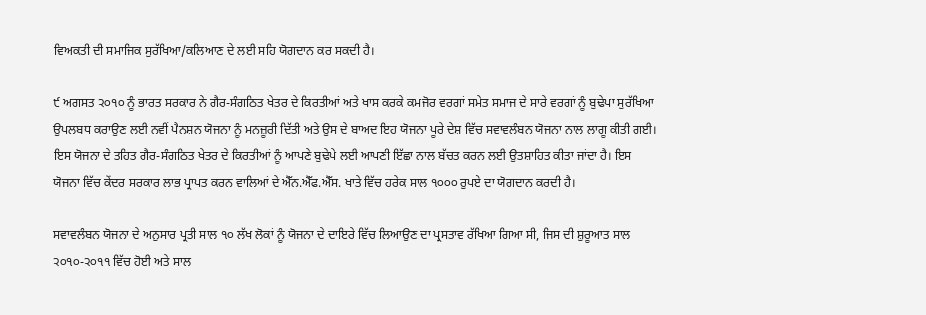ਵਿਅਕਤੀ ਦੀ ਸਮਾਜਿਕ ਸੁਰੱਖਿਆ/ਕਲਿਆਣ ਦੇ ਲਈ ਸਹਿ ਯੋਗਦਾਨ ਕਰ ਸਕਦੀ ਹੈ।

੯ ਅਗਸਤ ੨੦੧੦ ਨੂੰ ਭਾਰਤ ਸਰਕਾਰ ਨੇ ਗੈਰ-ਸੰਗਠਿਤ ਖੇਤਰ ਦੇ ਕਿਰਤੀਆਂ ਅਤੇ ਖਾਸ ਕਰਕੇ ਕਮਜੋਰ ਵਰਗਾਂ ਸਮੇਤ ਸਮਾਜ ਦੇ ਸਾਰੇ ਵਰਗਾਂ ਨੂੰ ਬੁਢੇਪਾ ਸੁਰੱਖਿਆ ਉਪਲਬਧ ਕਰਾਉਣ ਲਈ ਨਵੀਂ ਪੈਨਸ਼ਨ ਯੋਜਨਾ ਨੂੰ ਮਨਜ਼ੂਰੀ ਦਿੱਤੀ ਅਤੇ ਉਸ ਦੇ ਬਾਅਦ ਇਹ ਯੋਜਨਾ ਪੂਰੇ ਦੇਸ਼ ਵਿੱਚ ਸਵਾਵਲੰਬਨ ਯੋਜਨਾ ਨਾਲ ਲਾਗੂ ਕੀਤੀ ਗਈ। ਇਸ ਯੋਜਨਾ ਦੇ ਤਹਿਤ ਗੈਰ-ਸੰਗਠਿਤ ਖੇਤਰ ਦੇ ਕਿਰਤੀਆਂ ਨੂੰ ਆਪਣੇ ਬੁਢੇਪੇ ਲਈ ਆਪਣੀ ਇੱਛਾ ਨਾਲ ਬੱਚਤ ਕਰਨ ਲਈ ਉਤਸ਼ਾਹਿਤ ਕੀਤਾ ਜਾਂਦਾ ਹੈ। ਇਸ ਯੋਜਨਾ ਵਿੱਚ ਕੇਂਦਰ ਸਰਕਾਰ ਲਾਭ ਪ੍ਰਾਪਤ ਕਰਨ ਵਾਲਿਆਂ ਦੇ ਐੱਨ.ਐੱਫ.ਐੱਸ. ਖਾਤੇ ਵਿੱਚ ਹਰੇਕ ਸਾਲ ੧੦੦੦ ਰੁਪਏ ਦਾ ਯੋਗਦਾਨ ਕਰਦੀ ਹੈ।

ਸਵਾਵਲੰਬਨ ਯੋਜਨਾ ਦੇ ਅਨੁਸਾਰ ਪ੍ਰਤੀ ਸਾਲ ੧੦ ਲੱਖ ਲੋਕਾਂ ਨੂੰ ਯੋਜਨਾ ਦੇ ਦਾਇਰੇ ਵਿੱਚ ਲਿਆਉਣ ਦਾ ਪ੍ਰਸਤਾਵ ਰੱਖਿਆ ਗਿਆ ਸੀ, ਜਿਸ ਦੀ ਸ਼ੁਰੂਆਤ ਸਾਲ ੨੦੧੦-੨੦੧੧ ਵਿੱਚ ਹੋਈ ਅਤੇ ਸਾਲ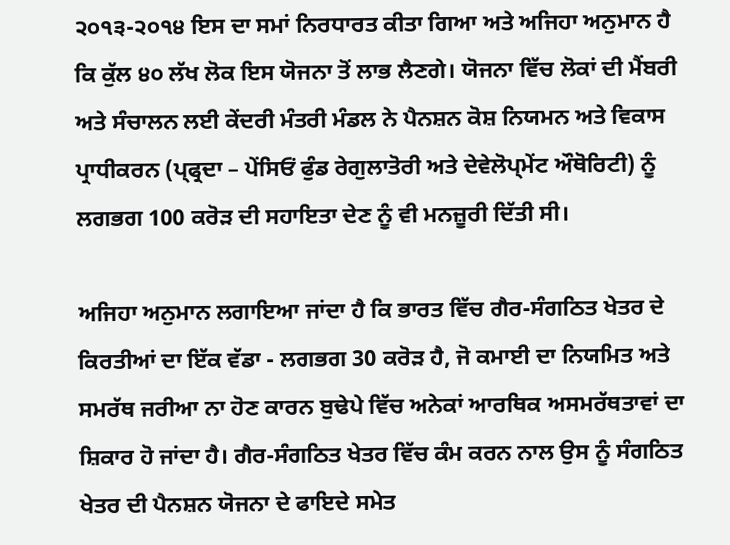੨੦੧੩-੨੦੧੪ ਇਸ ਦਾ ਸਮਾਂ ਨਿਰਧਾਰਤ ਕੀਤਾ ਗਿਆ ਅਤੇ ਅਜਿਹਾ ਅਨੁਮਾਨ ਹੈ ਕਿ ਕੁੱਲ ੪੦ ਲੱਖ ਲੋਕ ਇਸ ਯੋਜਨਾ ਤੋਂ ਲਾਭ ਲੈਣਗੇ। ਯੋਜਨਾ ਵਿੱਚ ਲੋਕਾਂ ਦੀ ਮੈਂਬਰੀ ਅਤੇ ਸੰਚਾਲਨ ਲਈ ਕੇਂਦਰੀ ਮੰਤਰੀ ਮੰਡਲ ਨੇ ਪੈਨਸ਼ਨ ਕੋਸ਼ ਨਿਯਮਨ ਅਤੇ ਵਿਕਾਸ ਪ੍ਰਾਧੀਕਰਨ (ਪ੍ਫ੍ਰਦਾ – ਪੇਂਸਿਓਂ ਫੁੰਡ ਰੇਗੁਲਾਤੋਰੀ ਅਤੇ ਦੇਵੇਲੋਪ੍ਮੇਂਟ ਔਥੋਰਿਟੀ) ਨੂੰ ਲਗਭਗ 100 ਕਰੋੜ ਦੀ ਸਹਾਇਤਾ ਦੇਣ ਨੂੰ ਵੀ ਮਨਜ਼ੂਰੀ ਦਿੱਤੀ ਸੀ।

ਅਜਿਹਾ ਅਨੁਮਾਨ ਲਗਾਇਆ ਜਾਂਦਾ ਹੈ ਕਿ ਭਾਰਤ ਵਿੱਚ ਗੈਰ-ਸੰਗਠਿਤ ਖੇਤਰ ਦੇ ਕਿਰਤੀਆਂ ਦਾ ਇੱਕ ਵੱਡਾ - ਲਗਭਗ 30 ਕਰੋੜ ਹੈ, ਜੋ ਕਮਾਈ ਦਾ ਨਿਯਮਿਤ ਅਤੇ ਸਮਰੱਥ ਜਰੀਆ ਨਾ ਹੋਣ ਕਾਰਨ ਬੁਢੇਪੇ ਵਿੱਚ ਅਨੇਕਾਂ ਆਰਥਿਕ ਅਸਮਰੱਥਤਾਵਾਂ ਦਾ ਸ਼ਿਕਾਰ ਹੋ ਜਾਂਦਾ ਹੈ। ਗੈਰ-ਸੰਗਠਿਤ ਖੇਤਰ ਵਿੱਚ ਕੰਮ ਕਰਨ ਨਾਲ ਉਸ ਨੂੰ ਸੰਗਠਿਤ ਖੇਤਰ ਦੀ ਪੈਨਸ਼ਨ ਯੋਜਨਾ ਦੇ ਫਾਇਦੇ ਸਮੇਤ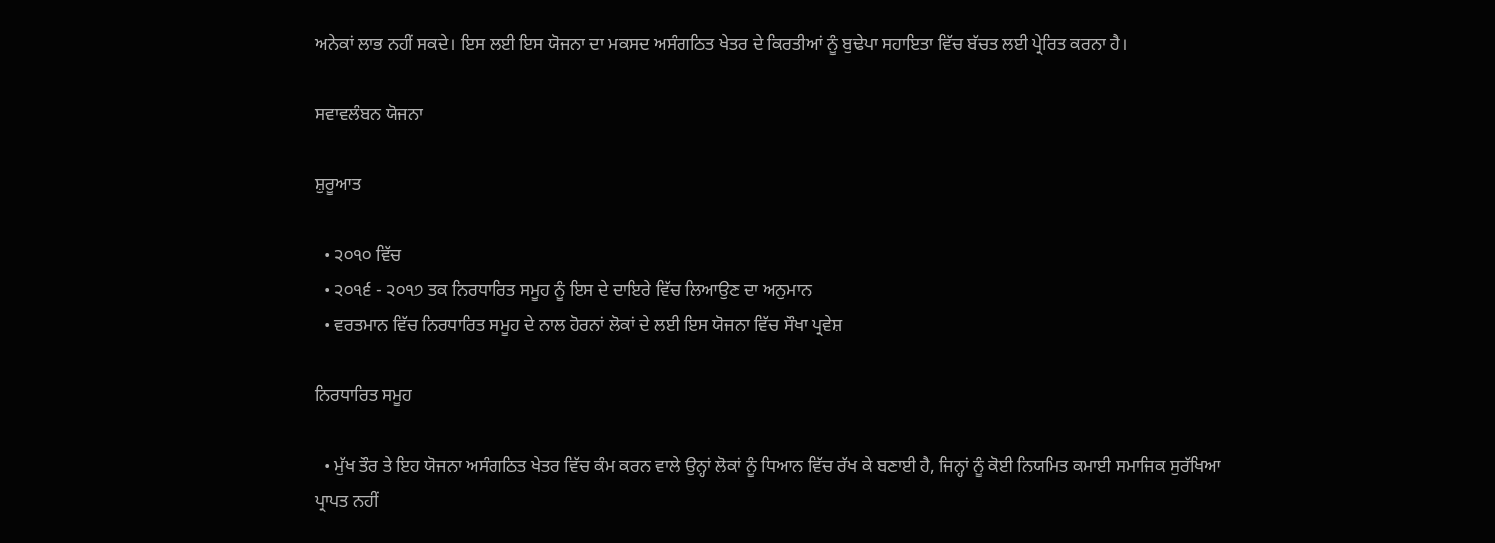ਅਨੇਕਾਂ ਲਾਭ ਨਹੀਂ ਸਕਦੇ। ਇਸ ਲਈ ਇਸ ਯੋਜਨਾ ਦਾ ਮਕਸਦ ਅਸੰਗਠਿਤ ਖੇਤਰ ਦੇ ਕਿਰਤੀਆਂ ਨੂੰ ਬੁਢੇਪਾ ਸਹਾਇਤਾ ਵਿੱਚ ਬੱਚਤ ਲਈ ਪ੍ਰੇਰਿਤ ਕਰਨਾ ਹੈ।

ਸਵਾਵਲੰਬਨ ਯੋਜਨਾ

ਸ਼ੁਰੂਆਤ

  • ੨੦੧੦ ਵਿੱਚ
  • ੨੦੧੬ - ੨੦੧੭ ਤਕ ਨਿਰਧਾਰਿਤ ਸਮੂਹ ਨੂੰ ਇਸ ਦੇ ਦਾਇਰੇ ਵਿੱਚ ਲਿਆਉਣ ਦਾ ਅਨੁਮਾਨ
  • ਵਰਤਮਾਨ ਵਿੱਚ ਨਿਰਧਾਰਿਤ ਸਮੂਹ ਦੇ ਨਾਲ ਹੋਰਨਾਂ ਲੋਕਾਂ ਦੇ ਲਈ ਇਸ ਯੋਜਨਾ ਵਿੱਚ ਸੌਖਾ ਪ੍ਰਵੇਸ਼

ਨਿਰਧਾਰਿਤ ਸਮੂਹ

  • ਮੁੱਖ ਤੌਰ ਤੇ ਇਹ ਯੋਜਨਾ ਅਸੰਗਠਿਤ ਖੇਤਰ ਵਿੱਚ ਕੰਮ ਕਰਨ ਵਾਲੇ ਉਨ੍ਹਾਂ ਲੋਕਾਂ ਨੂੰ ਧਿਆਨ ਵਿੱਚ ਰੱਖ ਕੇ ਬਣਾਈ ਹੈ, ਜਿਨ੍ਹਾਂ ਨੂੰ ਕੋਈ ਨਿਯਮਿਤ ਕਮਾਈ ਸਮਾਜਿਕ ਸੁਰੱਖਿਆ ਪ੍ਰਾਪਤ ਨਹੀਂ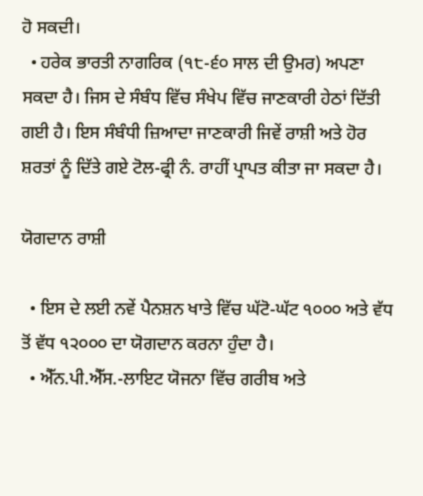ਹੋ ਸਕਦੀ।
  • ਹਰੇਕ ਭਾਰਤੀ ਨਾਗਰਿਕ (੧੮-੬੦ ਸਾਲ ਦੀ ਉਮਰ) ਅਪਣਾ ਸਕਦਾ ਹੈ। ਜਿਸ ਦੇ ਸੰਬੰਧ ਵਿੱਚ ਸੰਖੇਪ ਵਿੱਚ ਜਾਣਕਾਰੀ ਹੇਠਾਂ ਦਿੱਤੀ ਗਈ ਹੈ। ਇਸ ਸੰਬੰਧੀ ਜ਼ਿਆਦਾ ਜਾਣਕਾਰੀ ਜਿਵੇਂ ਰਾਸ਼ੀ ਅਤੇ ਹੋਰ ਸ਼ਰਤਾਂ ਨੂੰ ਦਿੱਤੇ ਗਏ ਟੋਲ-ਫ੍ਰੀ ਨੰ. ਰਾਹੀਂ ਪ੍ਰਾਪਤ ਕੀਤਾ ਜਾ ਸਕਦਾ ਹੈ।

ਯੋਗਦਾਨ ਰਾਸ਼ੀ

  • ਇਸ ਦੇ ਲਈ ਨਵੇਂ ਪੈਨਸ਼ਨ ਖਾਤੇ ਵਿੱਚ ਘੱਟੋ-ਘੱਟ ੧੦੦੦ ਅਤੇ ਵੱਧ ਤੋਂ ਵੱਧ ੧੨੦੦੦ ਦਾ ਯੋਗਦਾਨ ਕਰਨਾ ਹੁੰਦਾ ਹੈ।
  • ਐੱਨ.ਪੀ.ਐੱਸ.-ਲਾਇਟ ਯੋਜਨਾ ਵਿੱਚ ਗਰੀਬ ਅਤੇ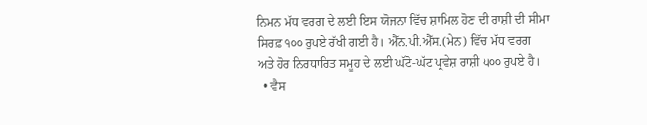ਨਿਮਨ ਮੱਧ ਵਰਗ ਦੇ ਲਈ ਇਸ ਯੋਜਨਾ ਵਿੱਚ ਸ਼ਾਮਿਲ ਹੋਣ ਦੀ ਰਾਸ਼ੀ ਦੀ ਸੀਮਾ ਸਿਰਫ਼ ੧੦੦ ਰੁਪਏ ਰੱਖੀ ਗਈ ਹੈ। ਐੱਨ.ਪੀ.ਐੱਸ.(ਮੇਨ) ਵਿੱਚ ਮੱਧ ਵਰਗ ਅਤੇ ਹੋਰ ਨਿਰਧਾਰਿਤ ਸਮੂਹ ਦੇ ਲਈ ਘੱਟੋ-ਘੱਟ ਪ੍ਰਵੇਸ਼ ਰਾਸ਼ੀ ੫੦੦ ਰੁਪਏ ਹੈ।
  • ਵੈਸ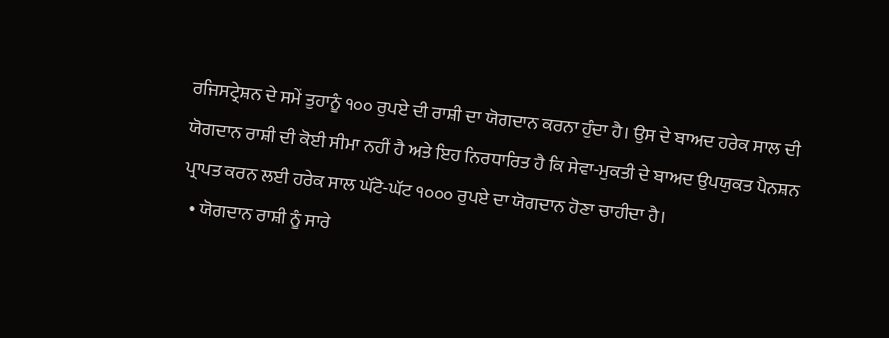ਰਜਿਸਟ੍ਰੇਸ਼ਨ ਦੇ ਸਮੇਂ ਤੁਹਾਨੂੰ ੧੦੦ ਰੁਪਏ ਦੀ ਰਾਸ਼ੀ ਦਾ ਯੋਗਦਾਨ ਕਰਨਾ ਹੁੰਦਾ ਹੈ। ਉਸ ਦੇ ਬਾਅਦ ਹਰੇਕ ਸਾਲ ਦੀ ਯੋਗਦਾਨ ਰਾਸ਼ੀ ਦੀ ਕੋਈ ਸੀਮਾ ਨਹੀਂ ਹੈ ਅਤੇ ਇਹ ਨਿਰਧਾਰਿਤ ਹੈ ਕਿ ਸੇਵਾ-ਮੁਕਤੀ ਦੇ ਬਾਅਦ ਉਪਯੁਕਤ ਪੈਨਸ਼ਨ ਪ੍ਰਾਪਤ ਕਰਨ ਲਈ ਹਰੇਕ ਸਾਲ ਘੱਟੋ-ਘੱਟ ੧੦੦੦ ਰੁਪਏ ਦਾ ਯੋਗਦਾਨ ਹੋਣਾ ਚਾਹੀਦਾ ਹੈ।
  • ਯੋਗਦਾਨ ਰਾਸ਼ੀ ਨੂੰ ਸਾਰੇ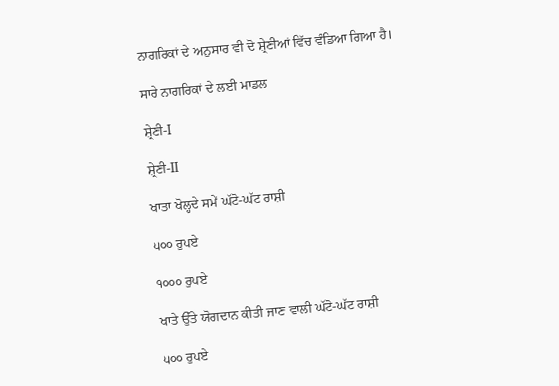ਨਾਗਰਿਕਾਂ ਦੇ ਅਨੁਸਾਰ ਵੀ ਦੋ ਸ਼੍ਰੇਣੀਆਂ ਵਿੱਚ ਵੰਡਿਆ ਗਿਆ ਹੈ।

ਸਾਰੇ ਨਾਗਰਿਕਾਂ ਦੇ ਲਈ ਮਾਡਲ

ਸ਼੍ਰੇਣੀ-I

ਸ਼੍ਰੇਣੀ-II

ਖਾਤਾ ਖੋਲ੍ਹਦੇ ਸਮੇਂ ਘੱਟੋ-ਘੱਟ ਰਾਸ਼ੀ

੫੦੦ ਰੁਪਏ

੧੦੦੦ ਰੁਪਏ

ਖਾਤੇ ਉੱਤੇ ਯੋਗਦਾਨ ਕੀਤੀ ਜਾਣ ਵਾਲੀ ਘੱਟੋ-ਘੱਟ ਰਾਸ਼ੀ

੫੦੦ ਰੁਪਏ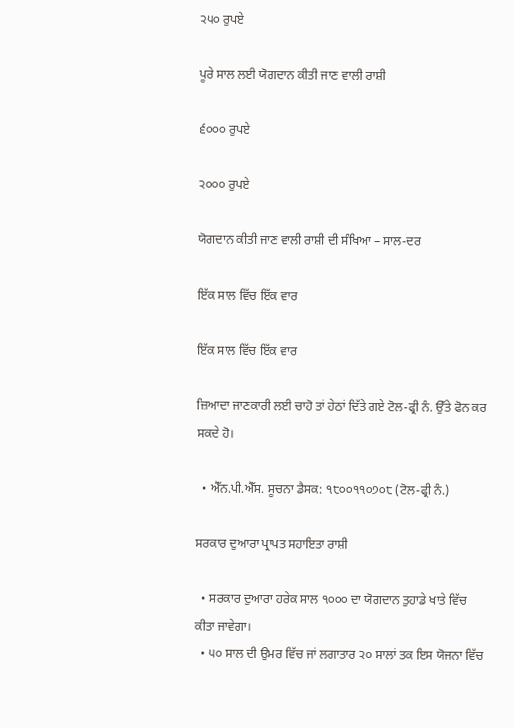੨੫੦ ਰੁਪਏ

ਪੂਰੇ ਸਾਲ ਲਈ ਯੋਗਦਾਨ ਕੀਤੀ ਜਾਣ ਵਾਲੀ ਰਾਸ਼ੀ

੬੦੦੦ ਰੁਪਏ

੨੦੦੦ ਰੁਪਏ

ਯੋਗਦਾਨ ਕੀਤੀ ਜਾਣ ਵਾਲੀ ਰਾਸ਼ੀ ਦੀ ਸੰਖਿਆ – ਸਾਲ-ਦਰ

ਇੱਕ ਸਾਲ ਵਿੱਚ ਇੱਕ ਵਾਰ

ਇੱਕ ਸਾਲ ਵਿੱਚ ਇੱਕ ਵਾਰ

ਜ਼ਿਆਦਾ ਜਾਣਕਾਰੀ ਲਈ ਚਾਹੋ ਤਾਂ ਹੇਠਾਂ ਦਿੱਤੇ ਗਏ ਟੋਲ-ਫ੍ਰੀ ਨੰ. ਉੱਤੇ ਫੋਨ ਕਰ ਸਕਦੇ ਹੋ।

  • ਐੱਨ.ਪੀ.ਐੱਸ. ਸੂਚਨਾ ਡੈਸਕ: ੧੮੦੦੧੧੦੭੦੮ (ਟੋਲ-ਫ੍ਰੀ ਨੰ.)

ਸਰਕਾਰ ਦੁਆਰਾ ਪ੍ਰਾਪਤ ਸਹਾਇਤਾ ਰਾਸ਼ੀ

  • ਸਰਕਾਰ ਦੁਆਰਾ ਹਰੇਕ ਸਾਲ ੧੦੦੦ ਦਾ ਯੋਗਦਾਨ ਤੁਹਾਡੇ ਖਾਤੇ ਵਿੱਚ ਕੀਤਾ ਜਾਵੇਗਾ।
  • ੫੦ ਸਾਲ ਦੀ ਉਮਰ ਵਿੱਚ ਜਾਂ ਲਗਾਤਾਰ ੨੦ ਸਾਲਾਂ ਤਕ ਇਸ ਯੋਜਨਾ ਵਿੱਚ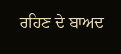ਰਹਿਣ ਦੇ ਬਾਅਦ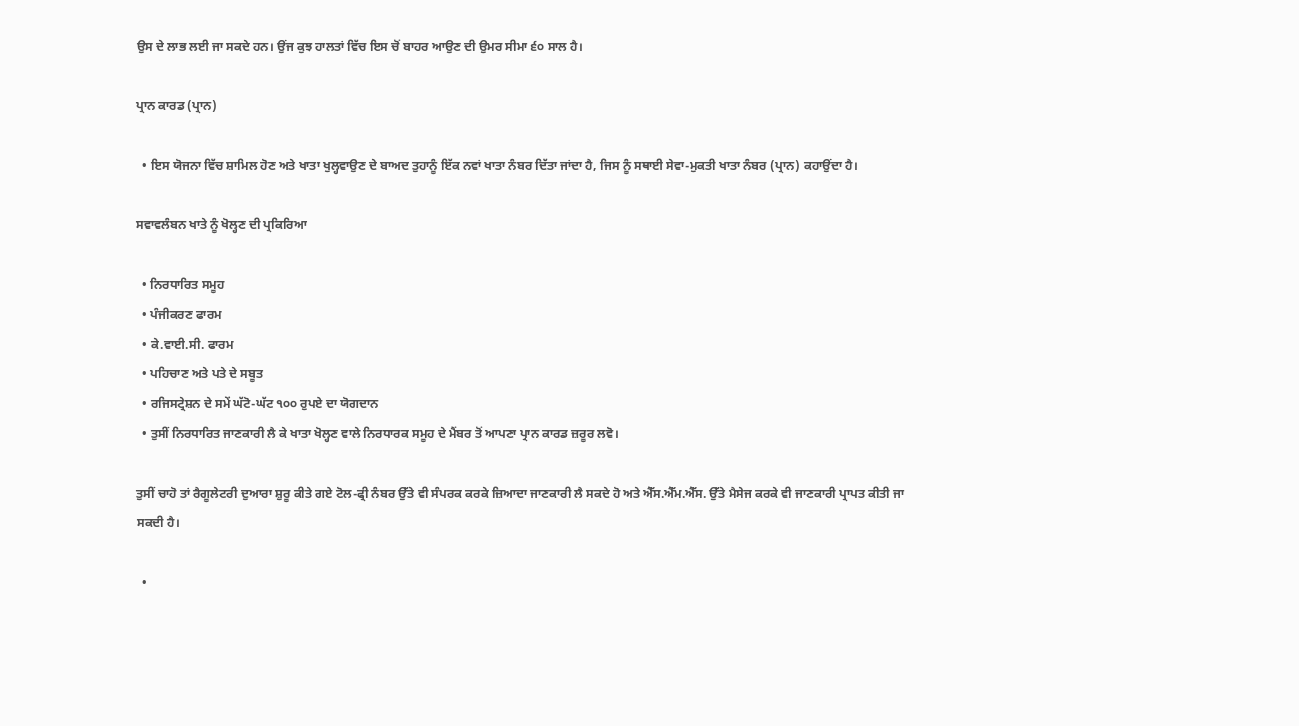ਉਸ ਦੇ ਲਾਭ ਲਈ ਜਾ ਸਕਦੇ ਹਨ। ਉਂਜ ਕੁਝ ਹਾਲਤਾਂ ਵਿੱਚ ਇਸ ਚੋਂ ਬਾਹਰ ਆਉਣ ਦੀ ਉਮਰ ਸੀਮਾ ੬੦ ਸਾਲ ਹੈ।

ਪ੍ਰਾਨ ਕਾਰਡ (ਪ੍ਰਾਨ)

  • ਇਸ ਯੋਜਨਾ ਵਿੱਚ ਸ਼ਾਮਿਲ ਹੋਣ ਅਤੇ ਖਾਤਾ ਖੁਲ੍ਹਵਾਉਣ ਦੇ ਬਾਅਦ ਤੁਹਾਨੂੰ ਇੱਕ ਨਵਾਂ ਖਾਤਾ ਨੰਬਰ ਦਿੱਤਾ ਜਾਂਦਾ ਹੈ, ਜਿਸ ਨੂੰ ਸਥਾਈ ਸੇਵਾ-ਮੁਕਤੀ ਖਾਤਾ ਨੰਬਰ (ਪ੍ਰਾਨ) ਕਹਾਉਂਦਾ ਹੈ।

ਸਵਾਵਲੰਬਨ ਖਾਤੇ ਨੂੰ ਖੋਲ੍ਹਣ ਦੀ ਪ੍ਰਕਿਰਿਆ

  • ਨਿਰਧਾਰਿਤ ਸਮੂਹ
  • ਪੰਜੀਕਰਣ ਫਾਰਮ
  • ਕੇ.ਵਾਈ.ਸੀ. ਫਾਰਮ
  • ਪਹਿਚਾਣ ਅਤੇ ਪਤੇ ਦੇ ਸਬੂਤ
  • ਰਜਿਸਟ੍ਰੇਸ਼ਨ ਦੇ ਸਮੇਂ ਘੱਟੋ-ਘੱਟ ੧੦੦ ਰੁਪਏ ਦਾ ਯੋਗਦਾਨ
  • ਤੁਸੀਂ ਨਿਰਧਾਰਿਤ ਜਾਣਕਾਰੀ ਲੈ ਕੇ ਖਾਤਾ ਖੋਲ੍ਹਣ ਵਾਲੇ ਨਿਰਧਾਰਕ ਸਮੂਹ ਦੇ ਮੈਂਬਰ ਤੋਂ ਆਪਣਾ ਪ੍ਰਾਨ ਕਾਰਡ ਜ਼ਰੂਰ ਲਵੋ।

ਤੁਸੀਂ ਚਾਹੋ ਤਾਂ ਰੈਗੂਲੇਟਰੀ ਦੁਆਰਾ ਸ਼ੁਰੂ ਕੀਤੇ ਗਏ ਟੋਲ-ਫ੍ਰੀ ਨੰਬਰ ਉੱਤੇ ਵੀ ਸੰਪਰਕ ਕਰਕੇ ਜ਼ਿਆਦਾ ਜਾਣਕਾਰੀ ਲੈ ਸਕਦੇ ਹੋ ਅਤੇ ਐੱਸ.ਐੱਮ.ਐੱਸ. ਉੱਤੇ ਮੈਸੇਜ ਕਰਕੇ ਵੀ ਜਾਣਕਾਰੀ ਪ੍ਰਾਪਤ ਕੀਤੀ ਜਾ ਸਕਦੀ ਹੈ।

  •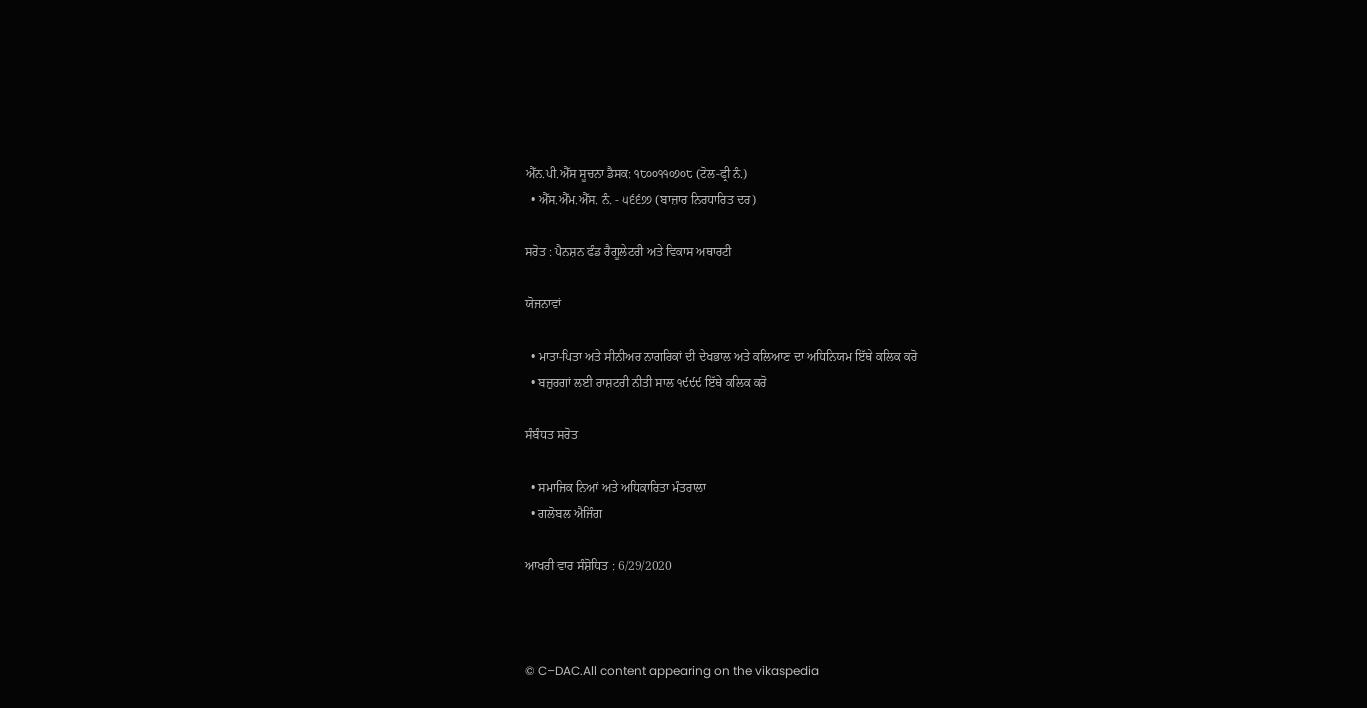ਐੱਨ.ਪੀ.ਐੱਸ ਸੂਚਨਾ ਡੈਸਕ: ੧੮੦੦੧੧੦੭੦੮ (ਟੋਲ-ਫ੍ਰੀ ਨੰ.)
  • ਐੱਸ.ਐੱਮ.ਐੱਸ. ਨੰ. - ੫੬੬੭੭ (ਬਾਜ਼ਾਰ ਨਿਰਧਾਰਿਤ ਦਰ)

ਸਰੋਤ : ਪੈਨਸ਼ਨ ਫੰਡ ਰੈਗੂਲੇਟਰੀ ਅਤੇ ਵਿਕਾਸ ਅਥਾਰਟੀ

ਯੋਜਨਾਵਾਂ

  • ਮਾਤਾ-ਪਿਤਾ ਅਤੇ ਸੀਨੀਅਰ ਨਾਗਰਿਕਾਂ ਦੀ ਦੇਖਭਾਲ ਅਤੇ ਕਲਿਆਣ ਦਾ ਅਧਿਨਿਯਮ ਇੱਥੇ ਕਲਿਕ ਕਰੋ
  • ਬਜ਼ੁਰਗਾਂ ਲਈ ਰਾਸ਼ਟਰੀ ਨੀਤੀ ਸਾਲ ੧੯੯੯ ਇੱਥੇ ਕਲਿਕ ਕਰੋ

ਸੰਬੰਧਤ ਸਰੋਤ

  • ਸਮਾਜਿਕ ਨਿਆਂ ਅਤੇ ਅਧਿਕਾਰਿਤਾ ਮੰਤਰਾਲਾ
  • ਗਲੋਬਲ ਐਜਿੰਗ

ਆਖਰੀ ਵਾਰ ਸੰਸ਼ੋਧਿਤ : 6/29/2020



© C–DAC.All content appearing on the vikaspedia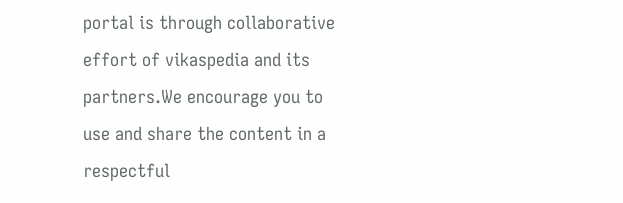portal is through collaborative effort of vikaspedia and its partners.We encourage you to use and share the content in a respectful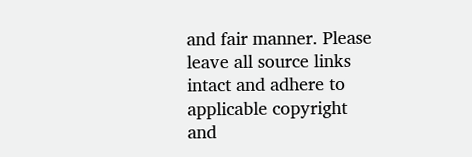and fair manner. Please leave all source links intact and adhere to applicable copyright and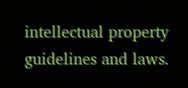intellectual property guidelines and laws.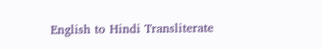English to Hindi Transliterate